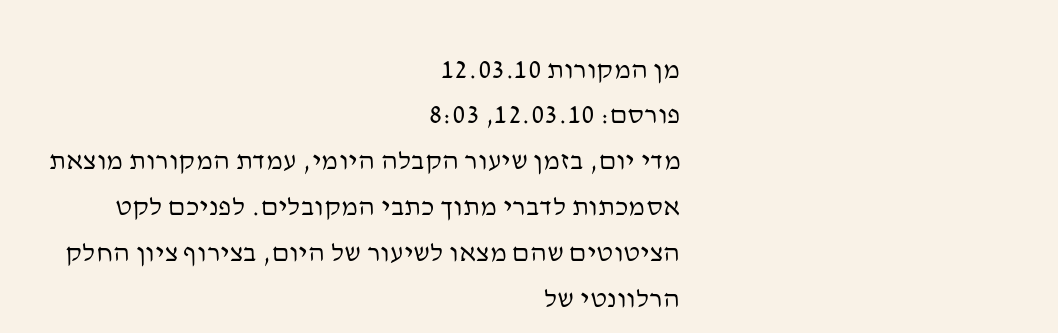מן המקורות 12.03.10
פורסם: 12.03.10, 8:03
מדי יום, בזמן שיעור הקבלה היומי, עמדת המקורות מוצאת אסמכתות לדברי מתוך כתבי המקובלים. לפניכם לקט הציטוטים שהם מצאו לשיעור של היום, בצירוף ציון החלק הרלוונטי של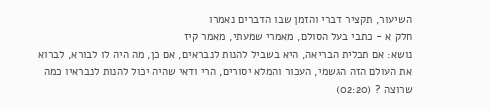השיעור, תקציר דברי והזמן שבו הדברים נאמרו
חלק א - כתבי בעל הסולם, מאמרי שמעתי, מאמר קיז
נושא: אם תכלית הבריאה, היא בשביל להנות לנבראים, אם כן, מה היה לו לבורא, לברוא את העולם הזה הגשמי, העכור והמלא יסורים, הרי ודאי שהיה יכול להנות לנבראיו כמה שרוצה ? (02:20)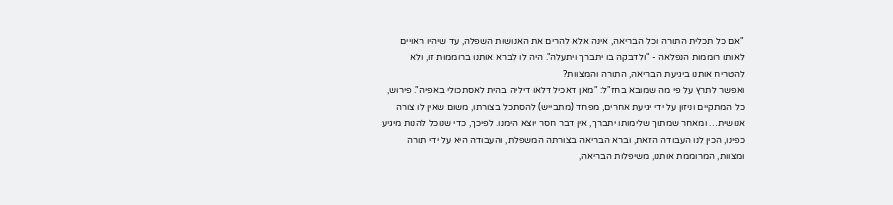"אם כל תכלית התורה וכל הבריאה, אינה אלא להרים את האנושות השפלה, עד שיהיו ראויים לאותו רוממות הנפלאה - "ולדבקה בו יתברך ויתעלה". היה לו לברא אותנו ברוממות זו, ולא להטריח אותנו ביגיעת הבריאה, התורה והמצוות?
ואפשר לתרץ על פי מה שמובא בחז"ל: "מאן דאכיל דלאו דיליה בהית לאסתכולי באפיה". פירוש, כל המתקיים וניזון על ידי יגיעת אחרים, מפחד (מתבייש) להסתכל בצורתו, משום שאין לו צורה אנושית… ומאחר שמתוך שלימותו יתברך, אין דבר חסר יוצא הימנו. לפיכך, כדי שנוכל להנות מיגיע כפינו, הכין לנו העבודה הזאת, וברא הבריאה בצורתה המשפלת, והעבודה היא על ידי תורה ומצוות, המרוממת אותנו, משיפלות הבריאה,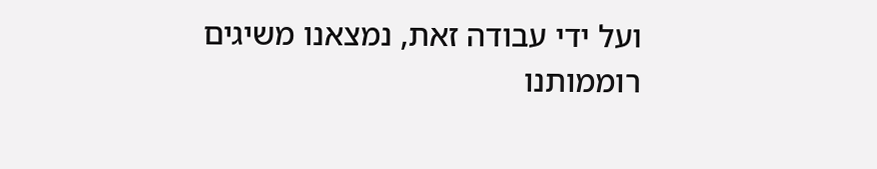ועל ידי עבודה זאת, נמצאנו משיגים רוממותנו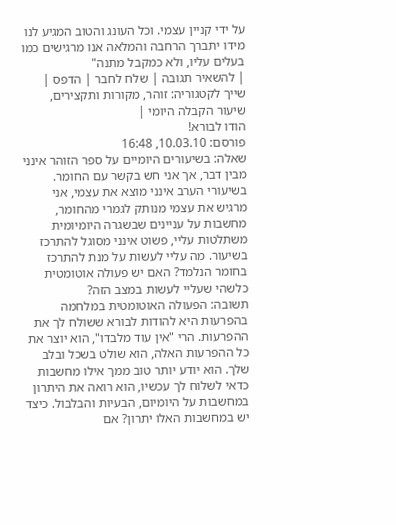על ידי קניין עצמי. וכל העונג והטוב המגיע לנו מידו יתברך הרחבה והמלאה אנו מרגישים כמו בעלים עליו, ולא כמקבל מתנה"
| להשאיר תגובה | שלח לחבר | הדפס | שייך לקטגוריה: זוהר, מקורות ותקצירים, שיעור הקבלה היומי |
הודו לבורא!
פורסם: 10.03.10, 16:48
שאלה: בשיעורים היומיים על ספר הזוהר אינני מבין דבר, אך אני חש בקשר עם החומר. בשיעורי הערב אינני מוצא את עצמי, אני מרגיש את עצמי מנותק לגמרי מהחומר, מחשבות על עניינים שבשגרה היומיומית משתלטות עליי, פשוט אינני מסוגל להתרכז בשיעור. מה עליי לעשות על מנת להתרכז בחומר הנלמד? האם יש פעולה אוטומטית כלשהי שעליי לעשות במצב הזה?
תשובה: הפעולה האוטומטית במלחמה בהפרעות היא להודות לבורא ששולח לך את ההפרעות. הרי "אין עוד מלבדו", הוא יוצר את כל ההפרעות האלה, הוא שולט בשכל ובלב שלך. הוא יודע יותר טוב ממך אילו מחשבות כדאי לשלוח לך עכשיו, הוא רואה את היתרון במחשבות על היומיום, הבעיות והבלבול. כיצד יש במחשבות האלו יתרון? אם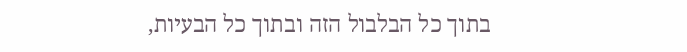בתוך כל הבלבול הזה ובתוך כל הבעיות,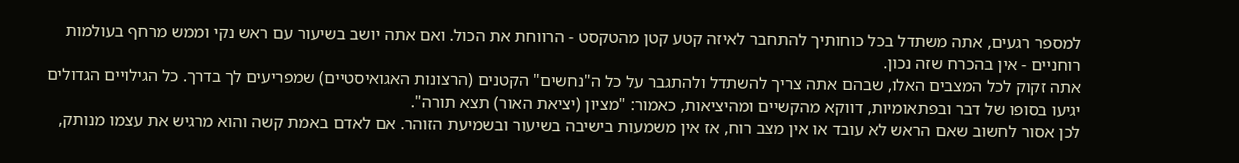למספר רגעים, אתה משתדל בכל כוחותיך להתחבר לאיזה קטע קטן מהטקסט - הרווחת את הכול. ואם אתה יושב בשיעור עם ראש נקי וממש מרחף בעולמות רוחניים - אין בהכרח שזה נכון.
אתה זקוק לכל המצבים האלו, שבהם אתה צריך להשתדל ולהתגבר על כל ה"נחשים" הקטנים (הרצונות האגואיסטיים) שמפריעים לך בדרך. כל הגילויים הגדולים יגיעו בסופו של דבר ובפתאומיות, דווקא מהקשיים ומהיציאות, כאמור: "מציון (יציאת האור) תצא תורה".
לכן אסור לחשוב שאם הראש לא עובד או אין מצב רוח, אז אין משמעות בישיבה בשיעור ובשמיעת הזוהר. אם לאדם באמת קשה והוא מרגיש את עצמו מנותק,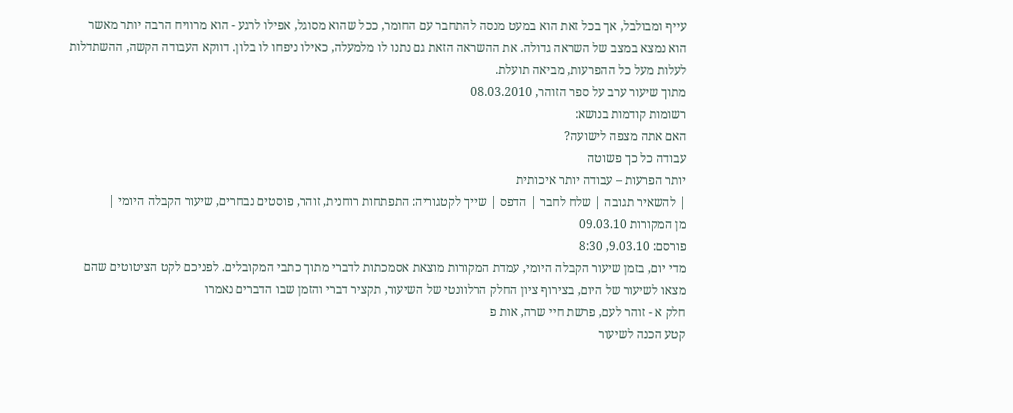עייף ומבולבל, אך בכל זאת הוא במעט מנסה להתחבר עם החומר, ככל שהוא מסוגל, אפילו לרגע - הוא מרוויח הרבה יותר מאשר הוא נמצא במצב של השראה גדולה. את ההשראה הזאת גם נתנו לו מלמעלה, כאילו ניפחו לו בלון. דווקא העבודה הקשה, ההשתדלות לעלות מעל כל ההפרעות, מביאה תועלת.
מתוך שיעור ערב על ספר הזוהר, 08.03.2010
רשומות קודמות בנושא:
האם אתה מצפה לישועה?
עבודה כל כך פשוטה
יותר הפרעות – עבודה יותר איכותית
| להשאיר תגובה | שלח לחבר | הדפס | שייך לקטגוריה: התפתחות רוחנית, זוהר, פוסטים נבחרים, שיעור הקבלה היומי |
מן המקורות 09.03.10
פורסם: 9.03.10, 8:30
מדי יום, בזמן שיעור הקבלה היומי, עמדת המקורות מוצאת אסמכתות לדברי מתוך כתבי המקובלים. לפניכם לקט הציטוטים שהם מצאו לשיעור של היום, בצירוף ציון החלק הרלוונטי של השיעור, תקציר דברי והזמן שבו הדברים נאמרו
חלק א - זוהר לעם, פרשת חיי שרה, אות פ
קטע הכנה לשיעור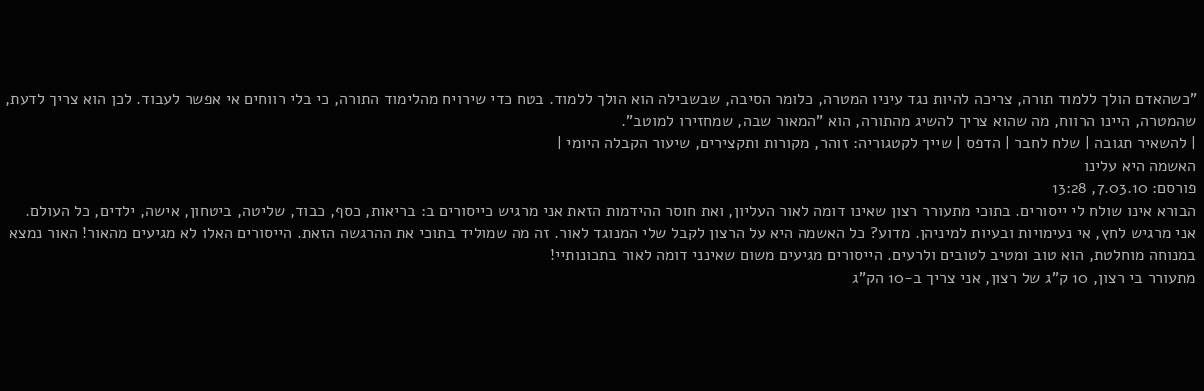"כשהאדם הולך ללמוד תורה, צריכה להיות נגד עיניו המטרה, כלומר הסיבה, שבשבילה הוא הולך ללמוד. בטח כדי שירויח מהלימוד התורה, כי בלי רווחים אי אפשר לעבוד. לכן הוא צריך לדעת, שהמטרה, היינו הרווח, מה שהוא צריך להשיג מהתורה, הוא "המאור שבה, שמחזירו למוטב".
| להשאיר תגובה | שלח לחבר | הדפס | שייך לקטגוריה: זוהר, מקורות ותקצירים, שיעור הקבלה היומי |
האשמה היא עלינו
פורסם: 7.03.10, 13:28
הבורא אינו שולח לי ייסורים. בתוכי מתעורר רצון שאינו דומה לאור העליון, ואת חוסר ההידמות הזאת אני מרגיש כייסורים ב: בריאות, כסף, כבוד, שליטה, ביטחון, אישה, ילדים, כל העולם.
אני מרגיש לחץ, אי נעימויות ובעיות למיניהן. מדוע? כל האשמה היא על הרצון לקבל שלי המנוגד לאור. זה מה שמוליד בתוכי את ההרגשה הזאת. הייסורים האלו לא מגיעים מהאור! האור נמצא במנוחה מוחלטת, הוא טוב ומטיב לטובים ולרעים. הייסורים מגיעים משום שאינני דומה לאור בתכונותיי!
מתעורר בי רצון, 10 ק"ג של רצון, אני צריך ב-10 הק"ג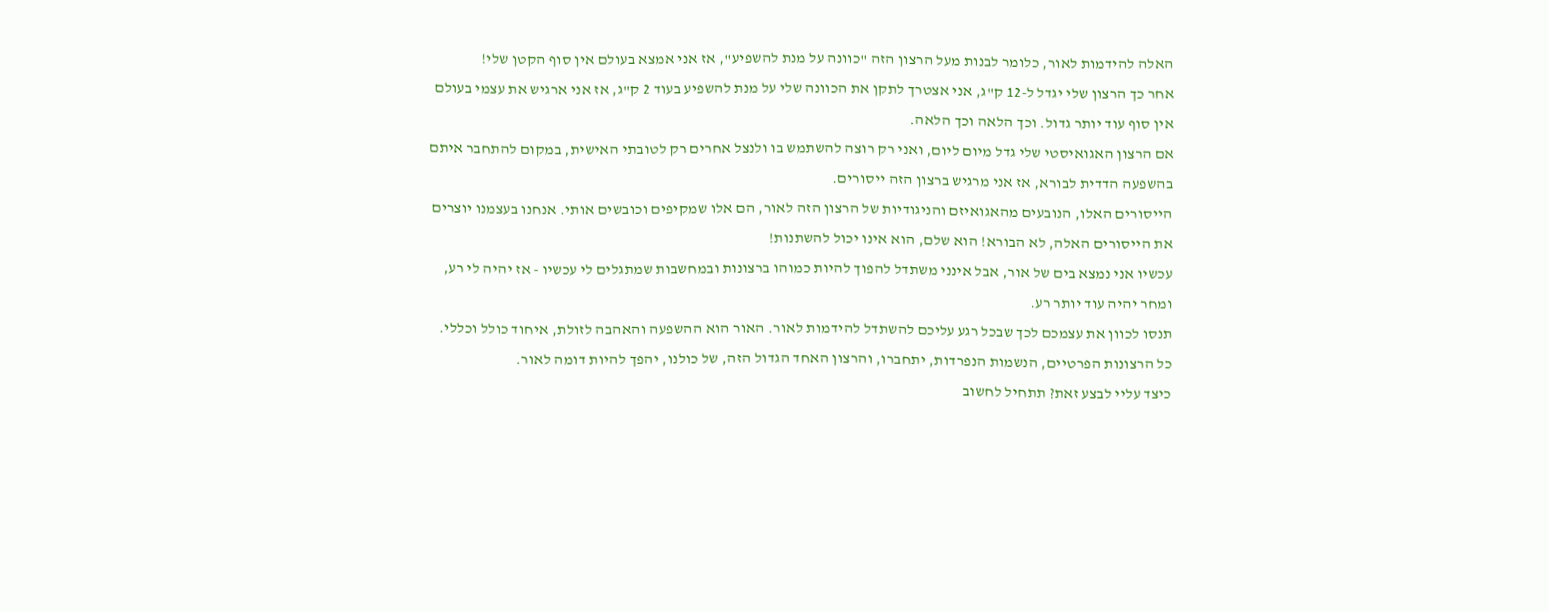האלה להידמות לאור, כלומר לבנות מעל הרצון הזה "כוונה על מנת להשפיע", אז אני אמצא בעולם אין סוף הקטן שלי!
אחר כך הרצון שלי יגדל ל-12 ק"ג, אני אצטרך לתקן את הכוונה שלי על מנת להשפיע בעוד 2 ק"ג, אז אני ארגיש את עצמי בעולם אין סוף עוד יותר גדול. וכך הלאה וכך הלאה.
אם הרצון האגואיסטי שלי גדל מיום ליום, ואני רק רוצה להשתמש בו ולנצל אחרים רק לטובתי האישית, במקום להתחבר איתם בהשפעה הדדית לבורא, אז אני מרגיש ברצון הזה ייסורים.
הייסורים האלו, הנובעים מהאגואיזם והניגודיות של הרצון הזה לאור, הם אלו שמקיפים וכובשים אותי. אנחנו בעצמנו יוצרים את הייסורים האלה, לא הבורא! הוא שלם, הוא אינו יכול להשתנות!
עכשיו אני נמצא בים של אור, אבל אינני משתדל להפוך להיות כמוהו ברצונות ובמחשבות שמתגלים לי עכשיו - אז יהיה לי רע, ומחר יהיה עוד יותר רע.
תנסו לכוון את עצמכם לכך שבכל רגע עליכם להשתדל להידמות לאור. האור הוא ההשפעה והאהבה לזולת, איחוד כולל וכללי. כל הרצונות הפרטיים, הנשמות הנפרדות, יתחברו, והרצון האחד הגדול הזה, של כולנו, יהפך להיות דומה לאור.
כיצד עליי לבצע זאת? תתחיל לחשוב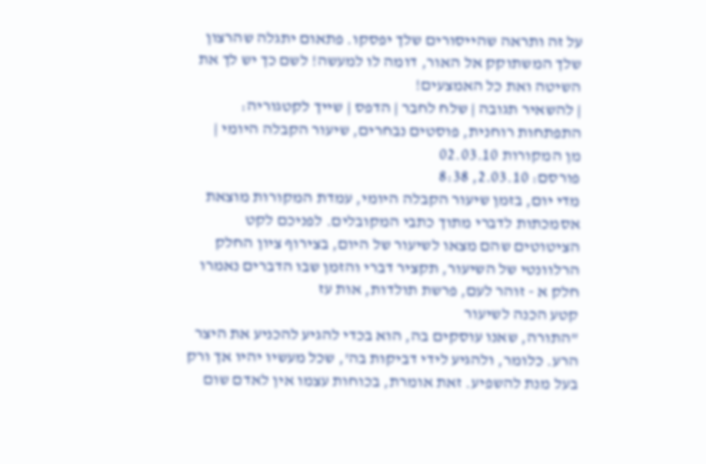על זה ותראה שהייסורים שלך יפסקו. פתאום יתגלה שהרצון שלך המשתוקק אל האור, דומה לו למעשה! לשם כך יש לך את השיטה ואת כל האמצעים!
| להשאיר תגובה | שלח לחבר | הדפס | שייך לקטגוריה: התפתחות רוחנית, פוסטים נבחרים, שיעור הקבלה היומי |
מן המקורות 02.03.10
פורסם: 2.03.10, 8:38
מדי יום, בזמן שיעור הקבלה היומי, עמדת המקורות מוצאת אסמכתות לדברי מתוך כתבי המקובלים. לפניכם לקט הציטוטים שהם מצאו לשיעור של היום, בצירוף ציון החלק הרלוונטי של השיעור, תקציר דברי והזמן שבו הדברים נאמרו
חלק א - זוהר לעם, פרשת תולדות, אות עז
קטע הכנה לשיעור
"התורה, שאנו עוסקים בה, הוא בכדי להגיע להכניע את היצר הרע. כלומר, ולהגיע לידי דביקות בה', שכל מעשיו יהיו אך ורק בעל מנת להשפיע. זאת אומרת, בכוחות עצמו אין לאדם שום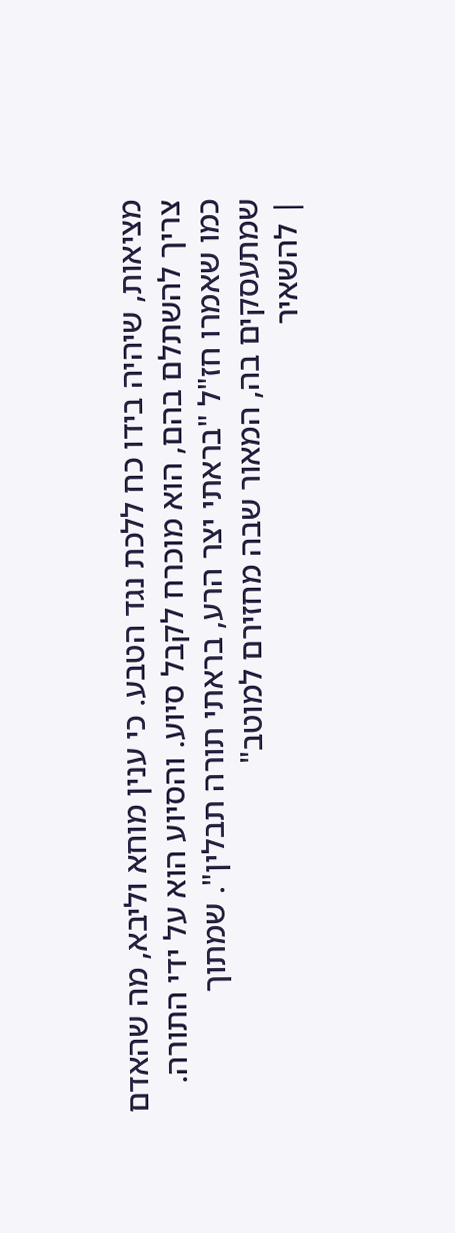מציאות, שיהיה בידו כח ללכת נגד הטבע. כי ענין מוחא וליבא, מה שהאדם צריך להשתלם בהם, הוא מוכרח לקבל סיוע. והסיוע הוא על ידי התורה. כמו שאמרו חז"ל "בראתי יצר הרע, בראתי תורה תבלין". שמתוך שמתעסקים בה, המאור שבה מחזירם למוטב"
| להשאיר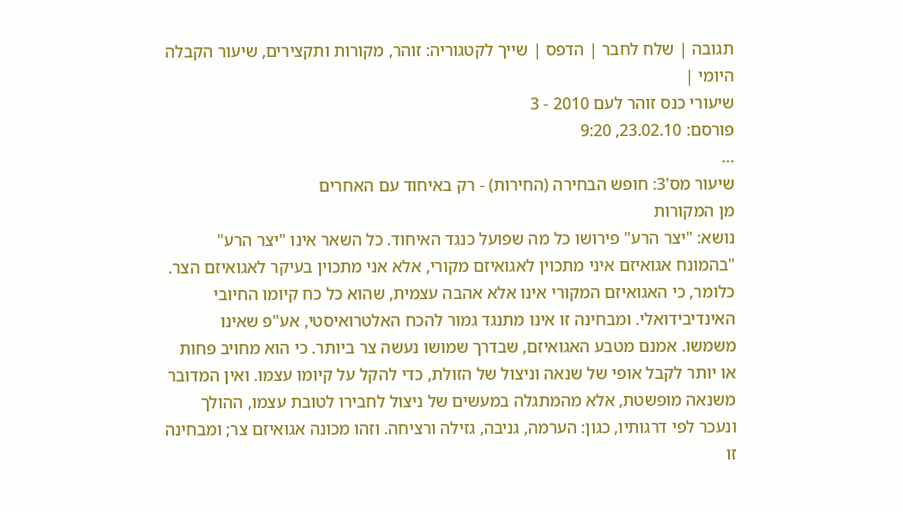תגובה | שלח לחבר | הדפס | שייך לקטגוריה: זוהר, מקורות ותקצירים, שיעור הקבלה היומי |
שיעורי כנס זוהר לעם 2010 - 3
פורסם: 23.02.10, 9:20
…
שיעור מס'3: חופש הבחירה (החירות) - רק באיחוד עם האחרים
מן המקורות
נושא: "יצר הרע" פירושו כל מה שפועל כנגד האיחוד. כל השאר אינו "יצר הרע"
"בהמונח אגואיזם איני מתכוין לאגואיזם מקורי, אלא אני מתכוין בעיקר לאגואיזם הצר. כלומר, כי האגואיזם המקורי אינו אלא אהבה עצמית, שהוא כל כח קיומו החיובי האינדיבידואלי. ומבחינה זו אינו מתנגד גמור להכח האלטרואיסטי, אע"פ שאינו משמשו. אמנם מטבע האגואיזם, שבדרך שמושו נעשה צר ביותר. כי הוא מחויב פחות או יותר לקבל אופי של שנאה וניצול של הזולת, כדי להקל על קיומו עצמו. ואין המדובר משנאה מופשטת, אלא מהמתגלה במעשים של ניצול לחבירו לטובת עצמו, ההולך ונעכר לפי דרגותיו, כגון: הערמה, גניבה, גזילה ורציחה. וזהו מכונה אגואיזם צר; ומבחינה זו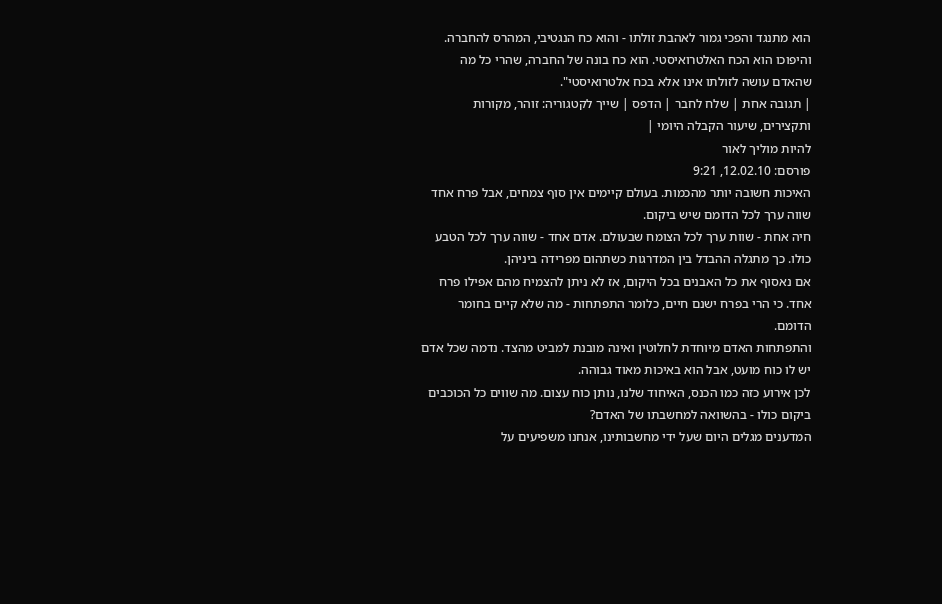הוא מתנגד והפכי גמור לאהבת זולתו - והוא כח הנגטיבי, המהרס להחברה.
והיפוכו הוא הכח האלטרואיסטי. הוא כח בונה של החברה, שהרי כל מה שהאדם עושה לזולתו אינו אלא בכח אלטרואיסטי".
| תגובה אחת | שלח לחבר | הדפס | שייך לקטגוריה: זוהר, מקורות ותקצירים, שיעור הקבלה היומי |
להיות מוליך לאור
פורסם: 12.02.10, 9:21
האיכות חשובה יותר מהכמות. בעולם קיימים אין סוף צמחים, אבל פרח אחד שווה ערך לכל הדומם שיש ביקום.
חיה אחת - שוות ערך לכל הצומח שבעולם. אדם אחד - שווה ערך לכל הטבע כולו. כך מתגלה ההבדל בין המדרגות כשתהום מפרידה ביניהן.
אם נאסוף את כל האבנים בכל היקום, אז לא ניתן להצמיח מהם אפילו פרח אחד. כי הרי בפרח ישנם חיים, כלומר התפתחות - מה שלא קיים בחומר הדומם.
והתפתחות האדם מיוחדת לחלוטין ואינה מובנת למביט מהצד. נדמה שכל אדם יש לו כוח מועט, אבל הוא באיכות מאוד גבוהה.
לכן אירוע כזה כמו הכנס, האיחוד שלנו, נותן כוח עצום. מה שווים כל הכוכבים ביקום כולו - בהשוואה למחשבתו של האדם?
המדענים מגלים היום שעל ידי מחשבותינו, אנחנו משפיעים על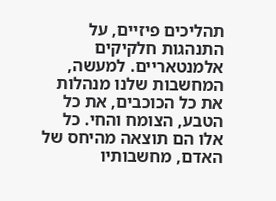תהליכים פיזיים, על התנהגות חלקיקים אלמנטאריים. למעשה, המחשבות שלנו מנהלות את כל הכוכבים, את כל הטבע, הצומח והחי. כל אלו הם תוצאה מהיחס של האדם, מחשבותיו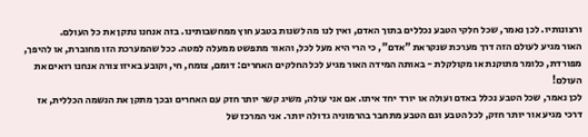ורצונותיו. לכן נאמר, שכל חלקי הטבע נכללים בתוך האדם, ואין לנו מה לשנות בטבע חוץ ממחשבותינו. בזה אנחנו נתקן את כל העולם.
האור מגיע לעולם הזה דרך מערכת שנקראת "אדם", כי הרי היא מעל לכל, והאור מתפשט ממעלה למטה. ככל שהמערכת הזו מחוברת, או להיפך, מפורדת, כלומר מתוקנת או מקולקלת - באותה המידה האור מגיע לכל החלקים האחרים: דומם, צומח, חי, וקובע באיזו צורה אנחנו רואים את העולם!
לכן נאמר, שכל הטבע נכלל באדם ועולה או יורד יחד איתו. אם אני עולה, משיג קשר יותר חזק עם האחרים ובכך מתקן את הנשמה הכללית, אז דרכי מגיע אור יותר חזק, לכל הטבע וגם הטבע מתחבר בהרמוניה גדולה יותר. אני המרכז של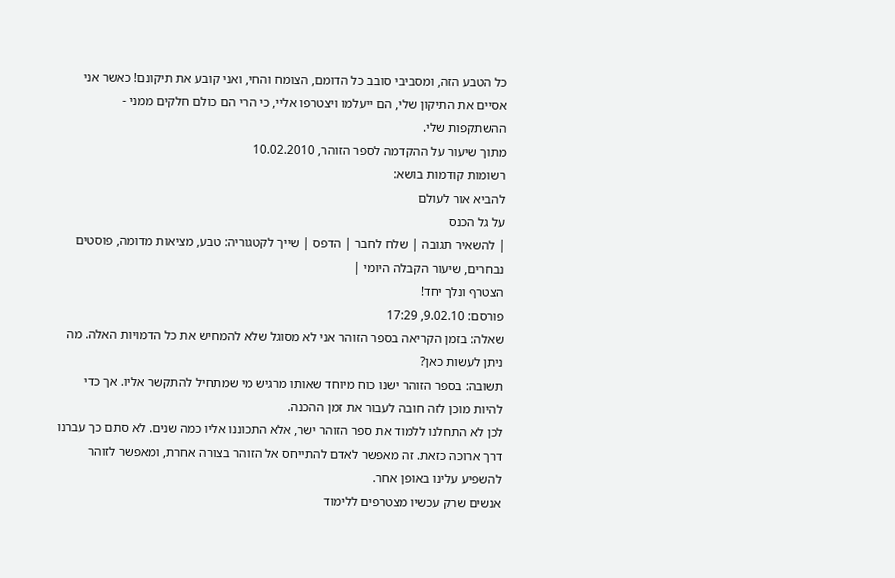כל הטבע הזה, ומסביבי סובב כל הדומם, הצומח והחי, ואני קובע את תיקונם! כאשר אני אסיים את התיקון שלי, הם ייעלמו ויצטרפו אליי, כי הרי הם כולם חלקים ממני - ההשתקפות שלי.
מתוך שיעור על ההקדמה לספר הזוהר, 10.02.2010
רשומות קודמות בושא:
להביא אור לעולם
על גל הכנס
| להשאיר תגובה | שלח לחבר | הדפס | שייך לקטגוריה: טבע, מציאות מדומה, פוסטים נבחרים, שיעור הקבלה היומי |
הצטרף ונלך יחד!
פורסם: 9.02.10, 17:29
שאלה: בזמן הקריאה בספר הזוהר אני לא מסוגל שלא להמחיש את כל הדמויות האלה. מה ניתן לעשות כאן?
תשובה: בספר הזוהר ישנו כוח מיוחד שאותו מרגיש מי שמתחיל להתקשר אליו. אך כדי להיות מוכן לזה חובה לעבור את זמן ההכנה.
לכן לא התחלנו ללמוד את ספר הזוהר ישר, אלא התכוננו אליו כמה שנים. לא סתם כך עברנו דרך ארוכה כזאת. זה מאפשר לאדם להתייחס אל הזוהר בצורה אחרת, ומאפשר לזוהר להשפיע עלינו באופן אחר.
אנשים שרק עכשיו מצטרפים ללימוד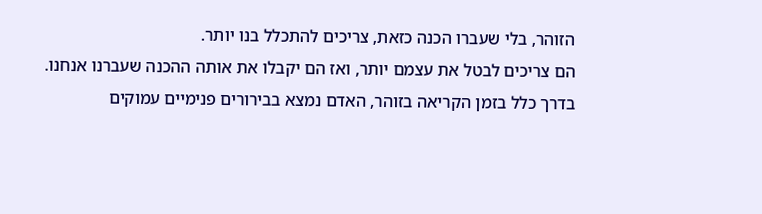הזוהר, בלי שעברו הכנה כזאת, צריכים להתכלל בנו יותר.
הם צריכים לבטל את עצמם יותר, ואז הם יקבלו את אותה ההכנה שעברנו אנחנו.
בדרך כלל בזמן הקריאה בזוהר, האדם נמצא בבירורים פנימיים עמוקים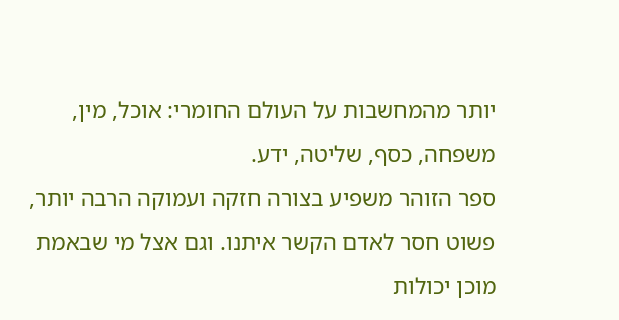יותר מהמחשבות על העולם החומרי: אוכל, מין, משפחה, כסף, שליטה, ידע.
ספר הזוהר משפיע בצורה חזקה ועמוקה הרבה יותר, פשוט חסר לאדם הקשר איתנו. וגם אצל מי שבאמת מוכן יכולות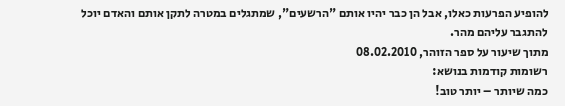להופיע הפרעות כאלו, אבל הן כבר יהיו אותם "הרשעים", שמתגלים במטרה לתקן אותם והאדם יוכל להתגבר עליהם מהר.
מתוך שיעור על ספר הזוהר, 08.02.2010
רשומות קודמות בנושא:
כמה שיותר – יותר טוב!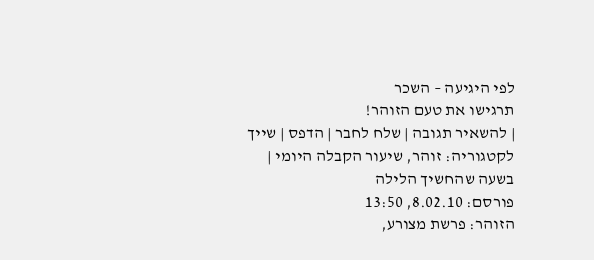לפי היגיעה – השכר
תרגישו את טעם הזוהר!
| להשאיר תגובה | שלח לחבר | הדפס | שייך לקטגוריה: זוהר, שיעור הקבלה היומי |
בשעה שהחשיך הלילה
פורסם: 8.02.10, 13:50
הזוהר: פרשת מצורע,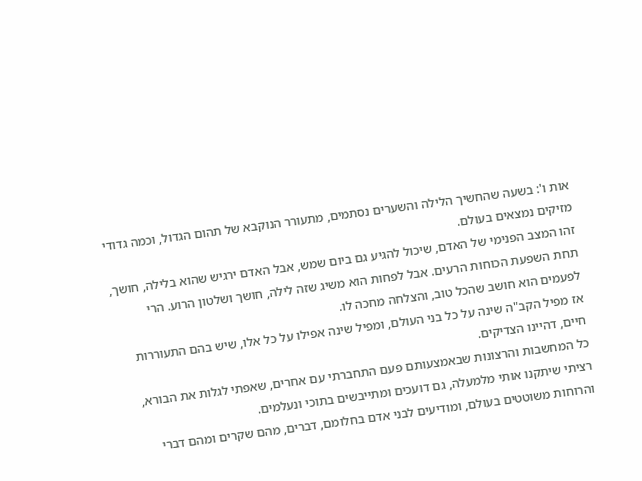אות ו': בשעה שהחשיך הלילה והשערים נסתמים, מתעורר הנוקבא של תהום הגדול, וכמה גדודי מזיקים נמצאים בעולם.
זהו המצב הפנימי של האדם, שיכול להגיע גם ביום שמש, אבל האדם ירגיש שהוא בלילה, חושך, תחת השפעת הכוחות הרעים. אבל לפחות הוא משיג שזה לילה, חושך ושלטון הרוע. הרי לפעמים הוא חושב שהכל טוב, והצלחה מחכה לו.
אז מפיל הקב"ה שינה על כל בני העולם, ומפיל שינה אפילו על כל אלו, שיש בהם התעוררות חיים, דהיינו הצדיקים.
כל המחשבות והרצונות שבאמצעותם פעם התחברתי עם אחרים, שאפתי לגלות את הבורא, רציתי שיתקנו אותי מלמעלה, גם דועכים ומתייבשים בתוכי ונעלמים.
והרוחות משוטטים בעולם, ומודיעים לבני אדם בחלומם, דברים, מהם שקרים ומהם דברי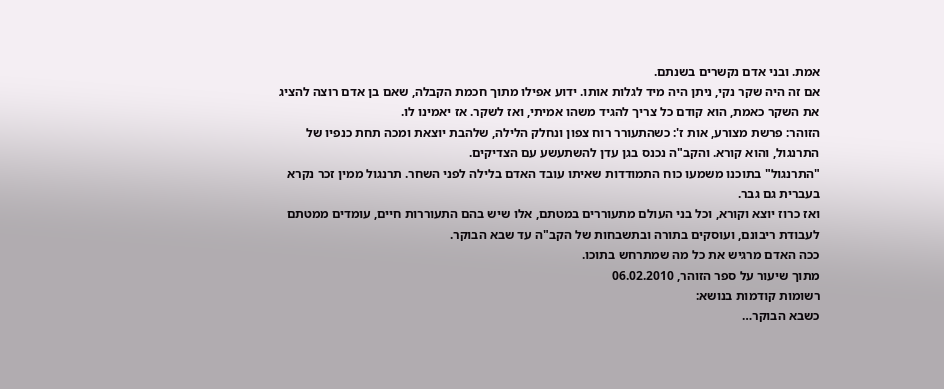אמת. ובני אדם נקשרים בשנתם.
אם זה היה שקר נקי, ניתן היה מיד לגלות אותו. ידוע אפילו מתוך חכמת הקבלה, שאם בן אדם רוצה להציג את השקר כאמת, הוא קודם כל צריך להגיד משהו אמיתי, ואז לשקר. אז יאמינו לו.
הזוהר: פרשת מצורע, אות ז': כשהתעורר רוח צפון ונחלק הלילה, שלהבת יוצאת ומכה תחת כנפיו של התרנגול, והוא קורא. והקב"ה נכנס בגן עדן להשתעשע עם הצדיקים.
"התרנגול" בתוכנו משמעו כוח התמודדות שאיתו עובד האדם בלילה לפני השחר. תרנגול ממין זכר נקרא בעברית גם גבר.
ואז כרוז יוצא וקורא, וכל בני העולם מתעוררים במטתם, אלו שיש בהם התעוררות חיים, עומדים ממטתם לעבודת ריבונם, ועוסקים בתורה ובתשבחות של הקב"ה עד שבא הבוקר.
ככה האדם מרגיש את כל מה שמתרחש בתוכו.
מתוך שיעור על ספר הזוהר, 06.02.2010
רשומות קודמות בנושא:
כשבא הבוקר…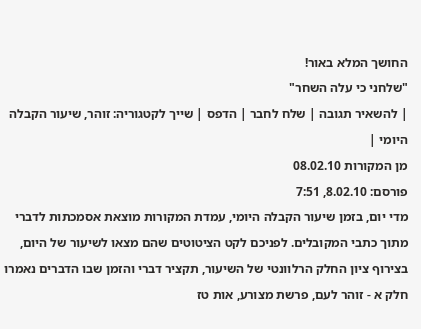החושך המלא באור!
"שלחני כי עלה השחר"
| להשאיר תגובה | שלח לחבר | הדפס | שייך לקטגוריה: זוהר, שיעור הקבלה היומי |
מן המקורות 08.02.10
פורסם: 8.02.10, 7:51
מדי יום, בזמן שיעור הקבלה היומי, עמדת המקורות מוצאת אסמכתות לדברי מתוך כתבי המקובלים. לפניכם לקט הציטוטים שהם מצאו לשיעור של היום, בצירוף ציון החלק הרלוונטי של השיעור, תקציר דברי והזמן שבו הדברים נאמרו
חלק א - זוהר לעם, פרשת מצורע, אות טז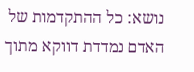נושא: כל ההתקדמות של האדם נמדדת דווקא מתוך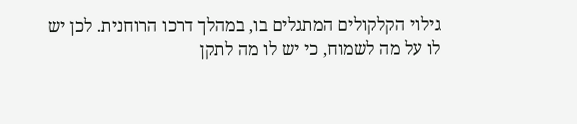גילוי הקלקולים המתגלים בו, במהלך דרכו הרוחנית. לכן יש לו על מה לשמוח, כי יש לו מה לתקן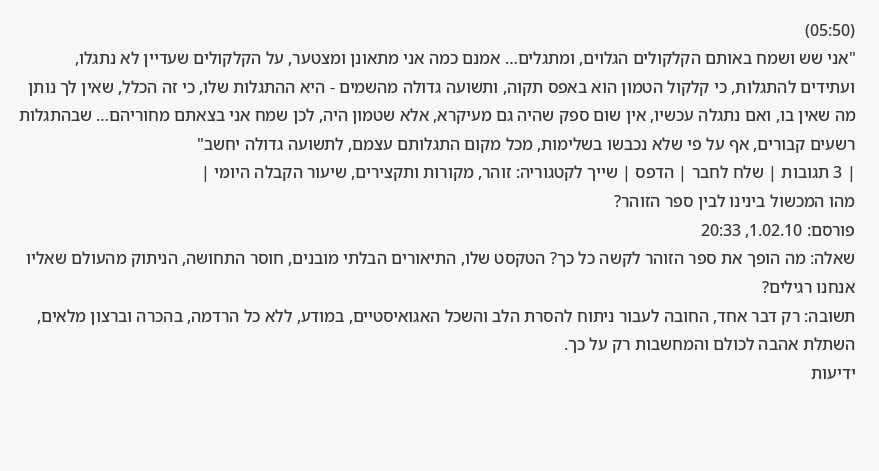(05:50)
"אני שש ושמח באותם הקלקולים הגלוים, ומתגלים… אמנם כמה אני מתאונן ומצטער, על הקלקולים שעדיין לא נתגלו, ועתידים להתגלות, כי קלקול הטמון הוא באפס תקוה, ותשועה גדולה מהשמים - היא ההתגלות שלו, כי זה הכלל, שאין לך נותן מה שאין בו, ואם נתגלה עכשיו, אין שום ספק שהיה גם מעיקרא, אלא שטמון היה, לכן שמח אני בצאתם מחוריהם… שבהתגלות רשעים קבורים, אף על פי שלא נכבשו בשלימות, מכל מקום התגלותם עצמם, לתשועה גדולה יחשב"
| 3 תגובות | שלח לחבר | הדפס | שייך לקטגוריה: זוהר, מקורות ותקצירים, שיעור הקבלה היומי |
מהו המכשול בינינו לבין ספר הזוהר?
פורסם: 1.02.10, 20:33
שאלה: מה הופך את ספר הזוהר לקשה כל כך? הטקסט שלו, התיאורים הבלתי מובנים, חוסר התחושה, הניתוק מהעולם שאליו אנחנו רגילים?
תשובה: רק דבר אחד, החובה לעבור ניתוח להסרת הלב והשכל האגואיסטיים, במודע, ללא כל הרדמה, בהכרה וברצון מלאים, השתלת אהבה לכולם והמחשבות רק על כך.
ידיעות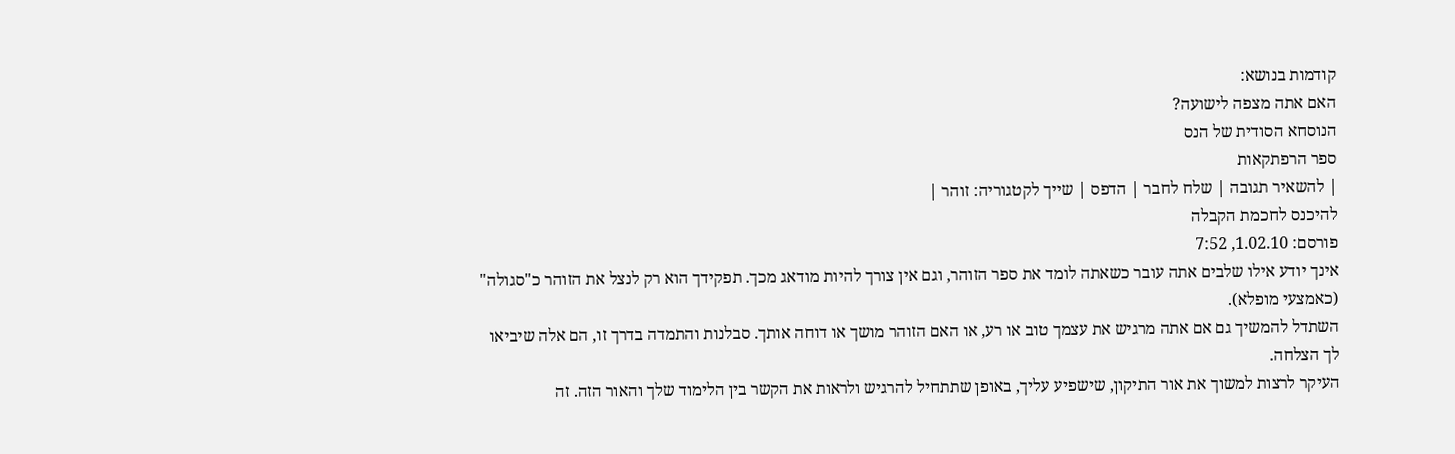קודמות בנושא:
האם אתה מצפה לישועה?
הנוסחא הסודית של הנס
ספר הרפתקאות
| להשאיר תגובה | שלח לחבר | הדפס | שייך לקטגוריה: זוהר |
להיכנס לחכמת הקבלה
פורסם: 1.02.10, 7:52
אינך יודע אילו שלבים אתה עובר כשאתה לומד את ספר הזוהר, וגם אין צורך להיות מודאג מכך. תפקידך הוא רק לנצל את הזוהר כ"סגולה" (כאמצעי מופלא).
השתדל להמשיך גם אם אתה מרגיש את עצמך טוב או רע, או האם הזוהר מושך או דוחה אותך. סבלנות והתמדה בדרך זו, הם אלה שיביאו לך הצלחה.
העיקר לרצות למשוך את אור התיקון, שישפיע עליך, באופן שתתחיל להרגיש ולראות את הקשר בין הלימוד שלך והאור הזה. זה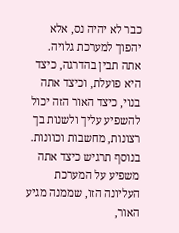כבר לא יהיה נס, אלא יהפוך למערכת גלויה. אתה תבין בהדרגה, כיצד היא פועלת, וכיצד אתה בנוי, כיצד האור הזה יכול להשפיע עליך ולשנות בך רצונות, מחשבות וכוונות. בנוסף תרגיש כיצד אתה משפיע על המערכת העליונה הזו, שממנה מגיע האור,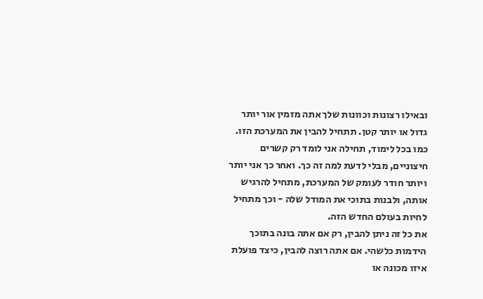ובאילו רצונות וכוונות שלך אתה מזמין אור יותר גדול או יותר קטן. תתחיל להבין את המערכת הזו.
כמו בכל לימוד, תחילה אני לומד רק קשרים חיצוניים, מבלי לדעת למה זה כך. ואחר כך אני יותר ויותר חודר לעומק של המערכת, מתחיל להרגיש אותה, ולבנות בתוכי את המודל שלה - וכך מתחיל לחיות בעולם החדש הזה.
את כל זה ניתן להבין, רק אם אתה בונה בתוכך הידמות כלשהי. אם אתה רוצה להבין, כיצד פועלת איזו מכונה או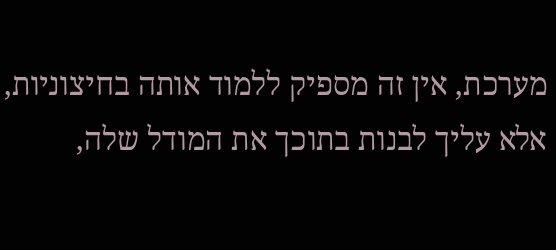מערכת, אין זה מספיק ללמוד אותה בחיצוניות, אלא עליך לבנות בתוכך את המודל שלה,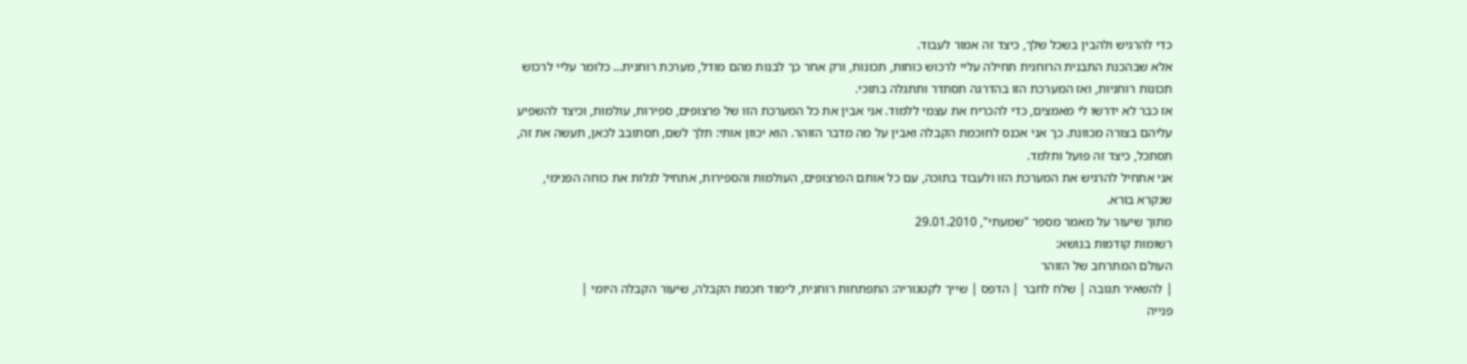כדי להרגיש ולהבין בשכל שלך, כיצד זה אמור לעבוד.
אלא שבהכנת התבנית הרוחנית תחילה עליי לרכוש כוחות, תכונות, ורק אחר כך לבנות מהם מודל, מערכת רוחנית… כלומר עליי לרכוש תכונות רוחניות, ואז המערכת הזו בהדרגה תסתדר ותתגלה בתוכי.
אז כבר לא ידרשו לי מאמצים, כדי להכריח את עצמי ללמוד. אני אבין את כל המערכת הזו של פרצופים, ספירות, עולמות, וכיצד להשפיע עליהם בצורה מכוונת. כך אני אכנס לחוכמת הקבלה ואבין על מה מדבר הזוהר. הוא יכוון אותי: תלך לשם, תסתובב לכאן, תעשה את זה, תסתכל, כיצד זה פועל ותלמד.
אני אתחיל להרגיש את המערכת הזו ולעבוד בתוכה, עם כל אותם הפרצופים, העולמות והספירות, אתחיל לגלות את כוחה הפנימי, שנקרא בורא.
מתוך שיעור על מאמר מספר "שמעתי", 29.01.2010
רשומות קודמות בנושא:
העולם המתרחב של הזוהר
| להשאיר תגובה | שלח לחבר | הדפס | שייך לקטגוריה: התפתחות רוחנית, לימוד חכמת הקבלה, שיעור הקבלה היומי |
פנייה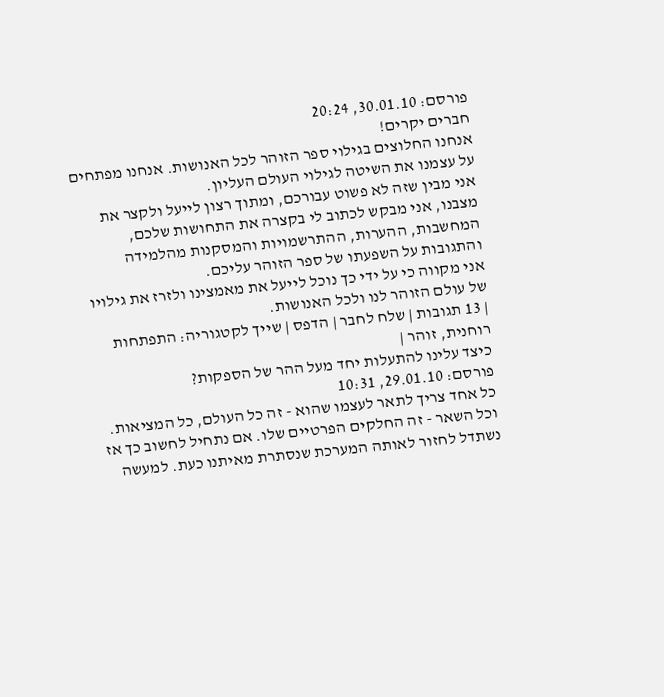פורסם: 30.01.10, 20:24
חברים יקרים!
אנחנו החלוצים בגילוי ספר הזוהר לכל האנושות. אנחנו מפתחים על עצמנו את השיטה לגילוי העולם העליון.
אני מבין שזה לא פשוט עבורכם, ומתוך רצון לייעל ולקצר את מצבנו, אני מבקש לכתוב לי בקצרה את התחושות שלכם, המחשבות, ההערות, ההתרשמויות והמסקנות מהלמידה והתגובות על השפעתו של ספר הזוהר עליכם.
אני מקווה כי על ידי כך נוכל לייעל את מאמצינו ולזרז את גילויו של עולם הזוהר לנו ולכל האנושות.
| 13 תגובות | שלח לחבר | הדפס | שייך לקטגוריה: התפתחות רוחנית, זוהר |
כיצד עלינו להתעלות יחד מעל ההר של הספקות?
פורסם: 29.01.10, 10:31
כל אחד צריך לתאר לעצמו שהוא - זה כל העולם, כל המציאות. וכל השאר - זה החלקים הפרטיים שלו. אם נתחיל לחשוב כך אז נשתדל לחזור לאותה המערכת שנסתרת מאיתנו כעת. למעשה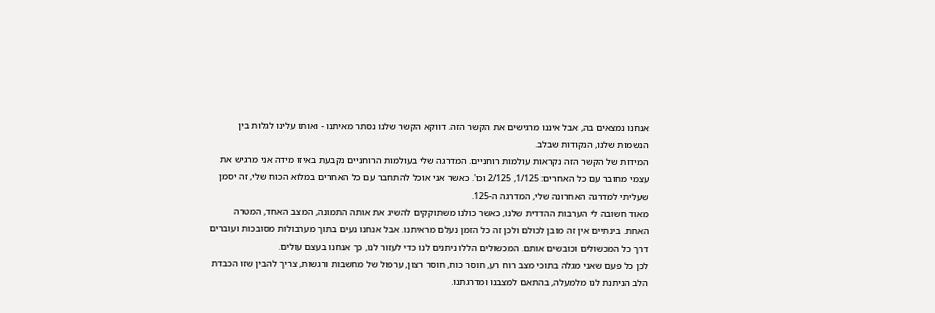אנחנו נמצאים בה, אבל איננו מרגישים את הקשר הזה. דווקא הקשר שלנו נסתר מאיתנו - ואותו עלינו לגלות בין הנשמות שלנו, הנקודות שבלב.
המידות של הקשר הזה נקראות עולמות רוחניים. המדרגה שלי בעולמות הרוחניים נקבעת באיזו מידה אני מרגיש את עצמי מחובר עם כל האחרים: 1/125, 2/125 וכו'. כאשר אני אוכל להתחבר עם כל האחרים במלוא הכוח שלי, זה יסמן שעליתי למדרגה האחרונה שלי, המדרגה ה-125.
מאוד חשובה לי הערבות ההדדית שלנו, כאשר כולנו משתוקקים להשיג את אותה התמונה, המצב האחד, המטרה האחת. בינתיים אין זה מובן לכולם ולכן זה כל הזמן נעלם מראיתנו. אבל אנחנו נעים בתוך מערבולות מסובכות ועוברים דרך כל המכשולים וכובשים אותם. המכשולים הללו ניתנים לנו כדי לעזור לנו, כך אנחנו בעצם עולים.
לכן כל פעם שאני מגלה בתוכי מצב רוח רע, חוסר כוח, חוסר רצון, ערפול של מחשבות ורגשות, צריך להבין שזו הכבדת הלב הניתנת לנו מלמעלה, בהתאם למצבנו ומדרגתנו.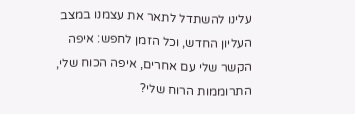עלינו להשתדל לתאר את עצמנו במצב העליון החדש, וכל הזמן לחפש: איפה הקשר שלי עם אחרים, איפה הכוח שלי, התרוממות הרוח שלי?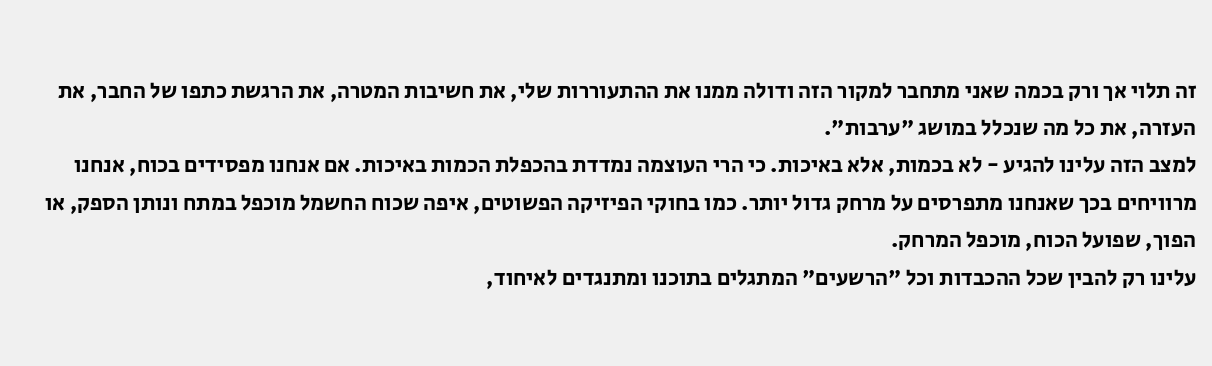זה תלוי אך ורק בכמה שאני מתחבר למקור הזה ודולה ממנו את ההתעוררות שלי, את חשיבות המטרה, את הרגשת כתפו של החבר, את העזרה, את כל מה שנכלל במושג "ערבות".
למצב הזה עלינו להגיע - לא בכמות, אלא באיכות. כי הרי העוצמה נמדדת בהכפלת הכמות באיכות. אם אנחנו מפסידים בכוח, אנחנו מרוויחים בכך שאנחנו מתפרסים על מרחק גדול יותר. כמו בחוקי הפיזיקה הפשוטים, איפה שכוח החשמל מוכפל במתח ונותן הספק, או הפוך, שפועל הכוח, מוכפל המרחק.
עלינו רק להבין שכל ההכבדות וכל "הרשעים" המתגלים בתוכנו ומתנגדים לאיחוד,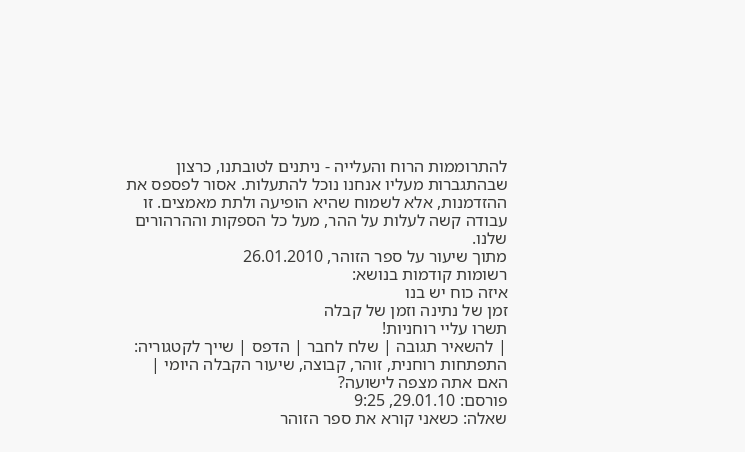להתרוממות הרוח והעלייה - ניתנים לטובתנו, כרצון שבהתגברות מעליו אנחנו נוכל להתעלות. אסור לפספס את ההזדמנות, אלא לשמוח שהיא הופיעה ולתת מאמצים. זו עבודה קשה לעלות על ההר, מעל כל הספקות וההרהורים שלנו.
מתוך שיעור על ספר הזוהר, 26.01.2010
רשומות קודמות בנושא:
איזה כוח יש בנו
זמן של נתינה וזמן של קבלה
תשרו עליי רוחניות!
| להשאיר תגובה | שלח לחבר | הדפס | שייך לקטגוריה: התפתחות רוחנית, זוהר, קבוצה, שיעור הקבלה היומי |
האם אתה מצפה לישועה?
פורסם: 29.01.10, 9:25
שאלה: כשאני קורא את ספר הזוהר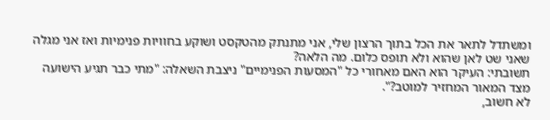ומשתדל לתאר את הכל בתוך הרצון שלי, אני מתנתק מהטקסט ושוקע בחוויות פנימיות ואז אני מגלה שאני שט לאן שהוא ולא תופס כלום. מה הלאה?
תשובתי: העיקר הוא האם מאחורי כל "המסעות הפנימיים" ניצבת השאלה: "מתי כבר תגיע הישועה מצד המאור המחזיר למוטב?".
לא חשוב,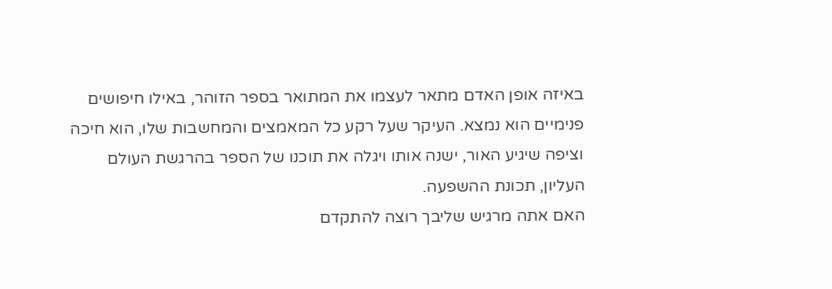באיזה אופן האדם מתאר לעצמו את המתואר בספר הזוהר, באילו חיפושים פנימיים הוא נמצא. העיקר שעל רקע כל המאמצים והמחשבות שלו, הוא חיכה וציפה שיגיע האור, ישנה אותו ויגלה את תוכנו של הספר בהרגשת העולם העליון, תכונת ההשפעה.
האם אתה מרגיש שליבך רוצה להתקדם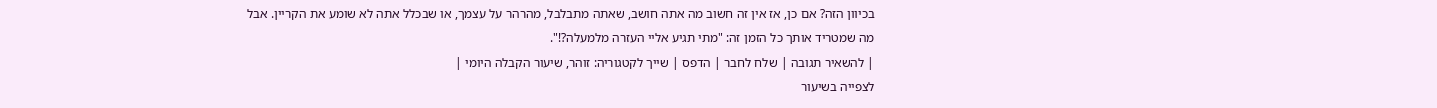בכיוון הזה? אם כן, אז אין זה חשוב מה אתה חושב, שאתה מתבלבל, מהרהר על עצמך, או שבכלל אתה לא שומע את הקריין. אבל מה שמטריד אותך כל הזמן זה: "מתי תגיע אליי העזרה מלמעלה?!".
| להשאיר תגובה | שלח לחבר | הדפס | שייך לקטגוריה: זוהר, שיעור הקבלה היומי |
לצפייה בשיעור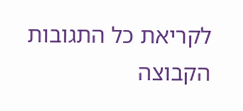לקריאת כל התגובות
הקבוצה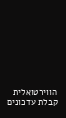הווירטואלית
קבלת עדכונים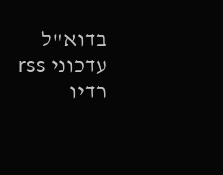בדוא"ל
עדכוני rss
רדיו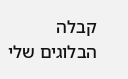קבלה
הבלוגים שלי